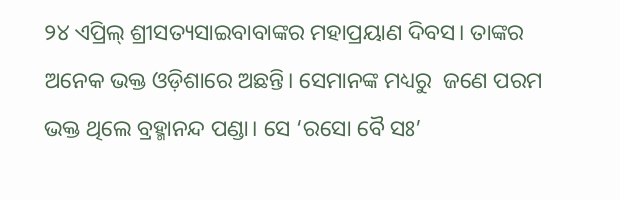୨୪ ଏପ୍ରିଲ୍‌ ଶ୍ରୀସତ୍ୟସାଇବାବାଙ୍କର ମହାପ୍ରୟାଣ ଦିବସ। ତାଙ୍କର ଅନେକ ଭକ୍ତ ଓଡ଼ିଶାରେ ଅଛନ୍ତି। ସେମାନଙ୍କ ମଧ୍ୟରୁ  ଜଣେ ପରମ ଭକ୍ତ ଥିଲେ ବ୍ରହ୍ମାନନ୍ଦ ପଣ୍ଡା। ସେ ‘ରସୋ ବୈ ସଃ’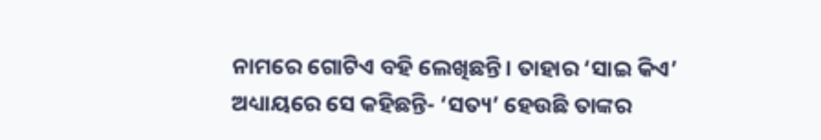ନାମରେ‌ ଗୋଟିଏ ବହି ଲେଖିଛନ୍ତି। ତାହାର ‘ସାଇ କିଏ’ ଅଧ୍ୟାୟରେ ସେ କହିଛନ୍ତି- ‘ସତ୍ୟ’ ହେଉଛି ତାଙ୍କର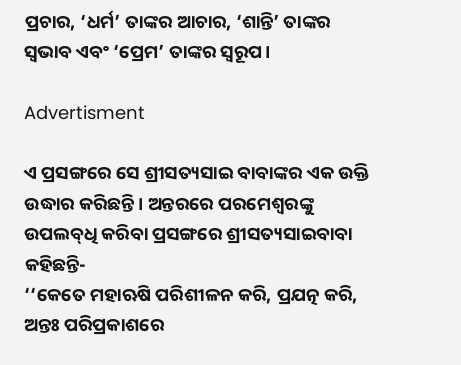ପ୍ରଚାର, ‘ଧର୍ମ’ ତାଙ୍କର ଆଚାର, ‘ଶାନ୍ତି’ ତାଙ୍କର ସ୍ବଭାବ ଏବଂ ‘ପ୍ରେମ’ ତାଙ୍କର ସ୍ବରୂପ।

Advertisment

ଏ ପ୍ରସଙ୍ଗରେ ସେ ଶ୍ରୀସତ୍ୟସାଇ ବାବାଙ୍କର ଏକ ଉକ୍ତି ଉଦ୍ଧାର କରିଛନ୍ତି। ଅନ୍ତରରେ ପରମେଶ୍ବରଙ୍କୁ ଉପଲବ୍‌ଧି କରିବା ପ୍ରସଙ୍ଗରେ ଶ୍ରୀସତ୍ୟସାଇବାବା କହିଛନ୍ତି-
‘‘କେତେ ମହାଋଷି ପରିଶୀଳନ କରି, ପ୍ରଯତ୍ନ କରି, ଅନ୍ତଃ ପରିପ୍ରକାଶରେ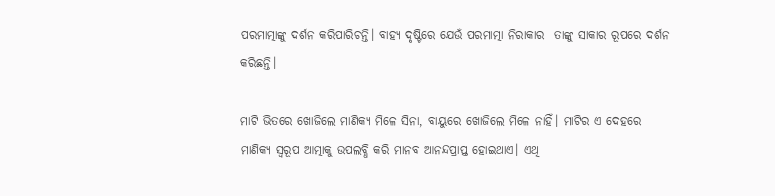ପରମାତ୍ମାଙ୍କୁ ଦର୍ଶନ କରିପାରିଚନ୍ତି। ବାହ୍ୟ ଦୃଷ୍ଟିରେ ଯେଉଁ ପରମାତ୍ମା ନିରାକାର  ତାଙ୍କୁ ସାକାର ରୂପରେ ଦର୍ଶନ କରିଛନ୍ତି।

ମାଟି ଭିତରେ ଖୋଜିଲେ ମାଣିକ୍ୟ ମିଳେ ସିନା, ବାୟୁରେ ଖୋଜିଲେ ମିଳେ ନାହିଁ। ମାଟିର ଏ ଦେହରେ ମାଣିକ୍ୟ ସ୍ବରୂପ ଆତ୍ମାକୁ ଉପଲବ୍ଧି କରି ମାନବ ଆନନ୍ଦପ୍ରାପ୍ତ ହୋଇଥାଏ। ଏଥି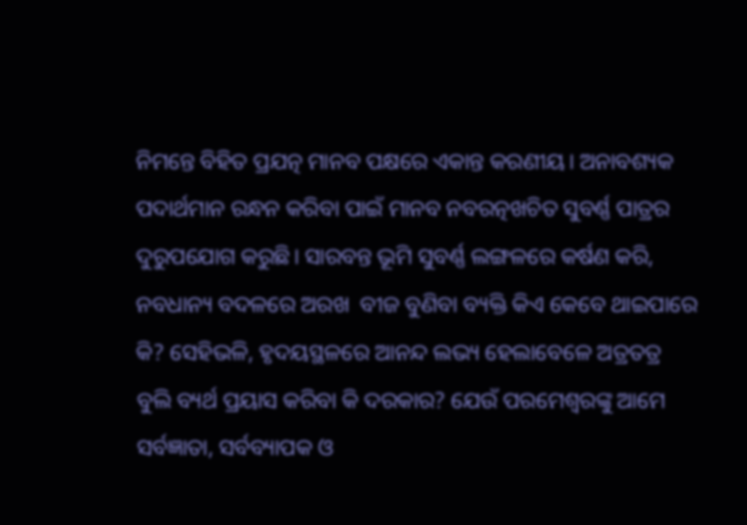ନିମନ୍ତେ ବିହିତ ପ୍ରଯତ୍ନ ମାନବ ପକ୍ଷରେ ଏକାନ୍ତ କରଣୀୟ। ଅନାବଶ୍ୟକ ପଦାର୍ଥମାନ ରନ୍ଧନ କରିବା ପାଇଁ ମାନବ ନବରତ୍ନଖଚିତ ସୁବର୍ଣ୍ଣ ପାତ୍ରର ଦୁରୁପଯୋଗ କରୁଛି। ସାରବନ୍ତ ଭୂମି ସୁବର୍ଣ୍ଣ ଲଙ୍ଗଳରେ କର୍ଷଣ କରି, ନବଧାନ୍ୟ ବଦଳରେ ଅରଖ  ବୀଜ ବୁଣିବା ବ୍ୟକ୍ତି କିଏ କେବେ ଥାଇପାରେ କି? ସେହିଭଳି, ହୃଦୟସ୍ଥଳରେ ଆନନ୍ଦ ଲଭ୍ୟ ହେଲାବେଳେ ଅତ୍ରତତ୍ର ବୁଲି ବ୍ୟର୍ଥ ପ୍ରୟାସ କରିବା କି ଦରକାର? ଯେଉଁ ପରମେଶ୍ବରଙ୍କୁ ଆମେ ସର୍ବଜ୍ଞାତା, ସର୍ବବ୍ୟାପକ ଓ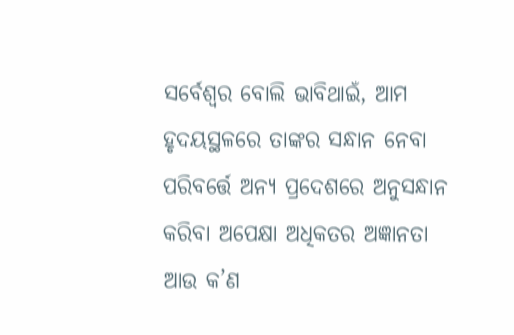ସର୍ବେଶ୍ବର ବୋଲି ଭାବିଥାଇଁ, ଆମ ହୃଦୟସ୍ଥଳରେ ତାଙ୍କର ସନ୍ଧାନ ନେବା ପରିବର୍ତ୍ତେ ଅନ୍ୟ ପ୍ରଦେଶରେ ଅନୁସନ୍ଧାନ କରିବା ଅପେକ୍ଷା ଅଧିକତର ଅଜ୍ଞାନତା ଆଉ କ’ଣ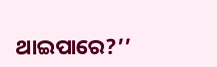ଥାଇପାରେ?’’